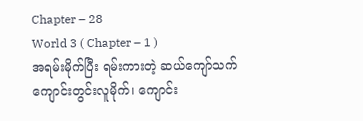Chapter – 28
World 3 ( Chapter – 1 )
အရမ်းမိုက်ပြီး ရမ်းကားတဲ့ ဆယ်ကျော်သက် ကျောင်းတွင်းလူမိုက်၊ ကျောင်း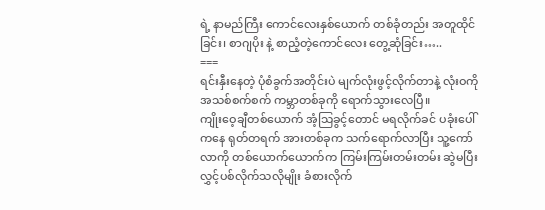ရဲ့ နာမည်ကြီး ကောင်လေးနှစ်ယောက် တစ်ခုံတည်း အတူထိုင်ခြင်း၊ စာဂျပိုး နဲ့ စာညံ့တဲ့ကောင်လေး တွေ့ဆုံခြင်း…..
===
ရင်းနှီးနေတဲ့ ပုံစံခွက်အတိုင်းပဲ မျက်လုံးဖွင့်လိုက်တာနဲ့ လုံးဝကို အသစ်စက်စက် ကမ္ဘာတစ်ခုကို ရောက်သွားလေပြီ။
ကျိုးဝေ့ချီတစ်ယောက် အံ့သြခွင့်တောင် မရလိုက်ခင် ပခုံးပေါ်ကနေ ရုတ်တရက် အားတစ်ခုက သက်ရောက်လာပြီး သူ့ကော်လာကို တစ်ယောက်ယောက်က ကြမ်းကြမ်းတမ်းတမ်း ဆွဲမပြီး လွှင့်ပစ်လိုက်သလိုမျိုး ခံစားလိုက်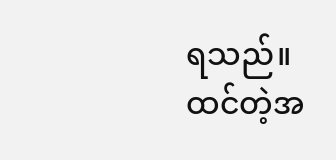ရသည်။
ထင်တဲ့အ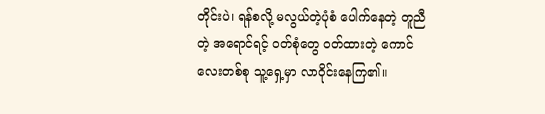တိုင်းပဲ၊ ရန်စလို့ မလွယ်တဲ့ပုံစံ ပေါက်နေတဲ့ တူညီတဲ့ အရောင်ရင့် ဝတ်စုံတွေ ဝတ်ထားတဲ့ ကောင်လေးတစ်စု သူ့ရှေ့မှာ လာဝိုင်းနေကြ၏။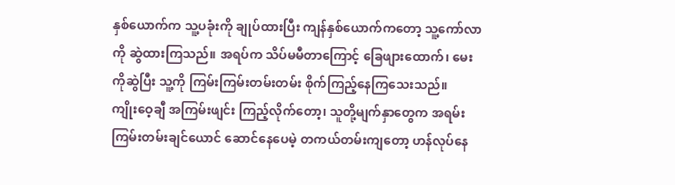နှစ်ယောက်က သူ့ပခုံးကို ချုပ်ထားပြီး ကျန်နှစ်ယောက်ကတော့ သူ့ကော်လာကို ဆွဲထားကြသည်။ အရပ်က သိပ်မမီတာကြောင့် ခြေဖျားထောက်၊ မေးကိုဆွဲပြီး သူ့ကို ကြမ်းကြမ်းတမ်းတမ်း စိုက်ကြည့်နေကြသေးသည်။
ကျိုးဝေ့ချီ အကြမ်းဖျင်း ကြည့်လိုက်တော့၊ သူတို့မျက်နှာတွေက အရမ်းကြမ်းတမ်းချင်ယောင် ဆောင်နေပေမဲ့ တကယ်တမ်းကျတော့ ဟန်လုပ်နေ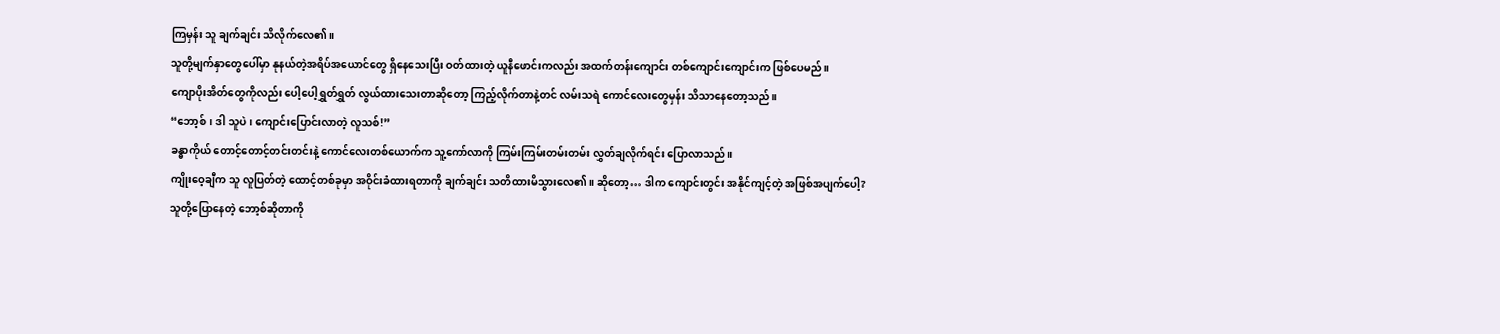ကြမှန်း သူ ချက်ချင်း သိလိုက်လေ၏။
သူတို့မျက်နှာတွေပေါ်မှာ နုနယ်တဲ့အရိပ်အယောင်တွေ ရှိနေသေးပြီး ဝတ်ထားတဲ့ ယူနီဖောင်းကလည်း အထက်တန်းကျောင်း တစ်ကျောင်းကျောင်းက ဖြစ်ပေမည်။
ကျောပိုးအိတ်တွေကိုလည်း ပေါ့ပေါ့ရွှတ်ရွှတ် လွယ်ထားသေးတာဆိုတော့ ကြည့်လိုက်တာနဲ့တင် လမ်းသရဲ ကောင်လေးတွေမှန်း သိသာနေတော့သည်။
“ဘော့စ်၊ ဒါ သူပဲ၊ ကျောင်းပြောင်းလာတဲ့ လူသစ်!”
ခန္ဓာကိုယ် တောင့်တောင့်တင်းတင်းနဲ့ ကောင်လေးတစ်ယောက်က သူ့ကော်လာကို ကြမ်းကြမ်းတမ်းတမ်း လွှတ်ချလိုက်ရင်း ပြောလာသည်။
ကျိုးဝေ့ချီက သူ လူပြတ်တဲ့ ထောင့်တစ်ခုမှာ အဝိုင်းခံထားရတာကို ချက်ချင်း သတိထားမိသွားလေ၏။ ဆိုတော့… ဒါက ကျောင်းတွင်း အနိုင်ကျင့်တဲ့ အဖြစ်အပျက်ပေါ့?
သူတို့ပြောနေတဲ့ ဘော့စ်ဆိုတာကို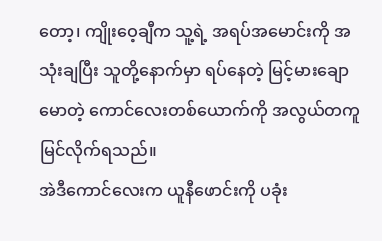တော့၊ ကျိုးဝေ့ချီက သူ့ရဲ့ အရပ်အမောင်းကို အသုံးချပြီး သူတို့နောက်မှာ ရပ်နေတဲ့ မြင့်မားချောမောတဲ့ ကောင်လေးတစ်ယောက်ကို အလွယ်တကူ မြင်လိုက်ရသည်။
အဲဒီကောင်လေးက ယူနီဖောင်းကို ပခုံး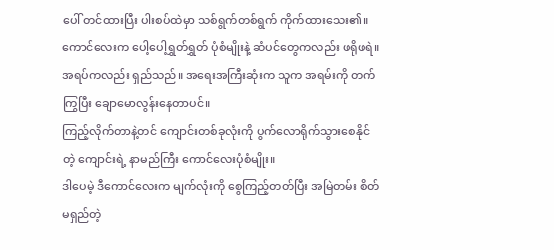ပေါ် တင်ထားပြီး ပါးစပ်ထဲမှာ သစ်ရွက်တစ်ရွက် ကိုက်ထားသေး၏။
ကောင်လေးက ပေါ့ပေါ့ရွှတ်ရွှတ် ပုံစံမျိုးနဲ့ ဆံပင်တွေကလည်း ဖရိုဖရဲ။ အရပ်ကလည်း ရှည်သည်။ အရေးအကြီးဆုံးက သူက အရမ်းကို တက်ကြွပြီး ချောမောလွန်းနေတာပင်။
ကြည့်လိုက်တာနဲ့တင် ကျောင်းတစ်ခုလုံးကို ပွက်လောရိုက်သွားစေနိုင်တဲ့ ကျောင်းရဲ့ နာမည်ကြီး ကောင်လေးပုံစံမျိုး။
ဒါပေမဲ့ ဒီကောင်လေးက မျက်လုံးကို စွေကြည့်တတ်ပြီး အမြဲတမ်း စိတ်မရှည်တဲ့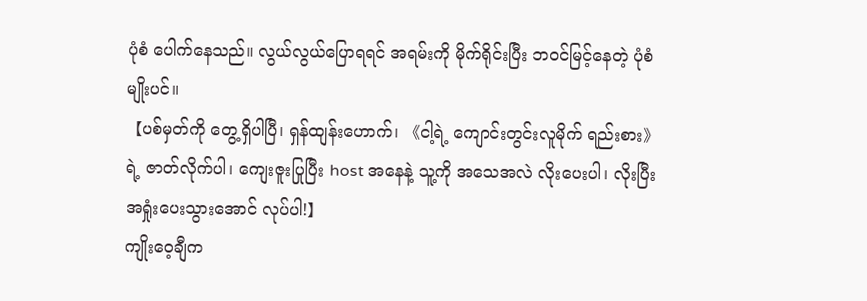ပုံစံ ပေါက်နေသည်။ လွယ်လွယ်ပြောရရင် အရမ်းကို မိုက်ရိုင်းပြီး ဘဝင်မြင့်နေတဲ့ ပုံစံမျိုးပင်။
【ပစ်မှတ်ကို တွေ့ရှိပါပြီ၊ ရှန်ထျန်းဟောက်၊ 《ငါ့ရဲ့ ကျောင်းတွင်းလူမိုက် ရည်းစား》 ရဲ့ ဇာတ်လိုက်ပါ၊ ကျေးဇူးပြုပြီး host အနေနဲ့ သူ့ကို အသေအလဲ လိုးပေးပါ၊ လိုးပြီး အရှုံးပေးသွားအောင် လုပ်ပါ!】
ကျိုးဝေ့ချီက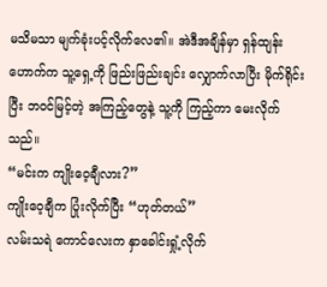မသိမသာ မျက်ခုံးပင့်လိုက်လေ၏။ အဲဒီအချိန်မှာ ရှန်ထျန်းဟောက်က သူ့ရှေ့ကို ဖြည်းဖြည်းချင်း လျှောက်လာပြီး မိုက်ရိုင်းပြီး ဘဝင်မြင့်တဲ့ အကြည့်တွေနဲ့ သူ့ကို ကြည့်ကာ မေးလိုက်သည်။
“မင်းက ကျိုးဝေ့ချီလား?”
ကျိုးဝေ့ချီက ပြုံးလိုက်ပြီး “ဟုတ်တယ်”
လမ်းသရဲ ကောင်လေးက နှာခေါင်းရှုံ့လိုက်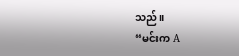သည်။
“မင်းက A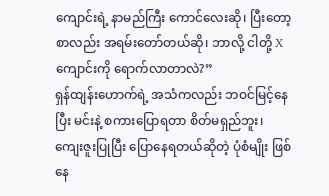ကျောင်းရဲ့ နာမည်ကြီး ကောင်လေးဆို၊ ပြီးတော့ စာလည်း အရမ်းတော်တယ်ဆို၊ ဘာလို့ ငါတို့ X ကျောင်းကို ရောက်လာတာလဲ?”
ရှန်ထျန်းဟောက်ရဲ့ အသံကလည်း ဘဝင်မြင့်နေပြီး မင်းနဲ့ စကားပြောရတာ စိတ်မရှည်ဘူး၊ ကျေးဇူးပြုပြီး ပြောနေရတယ်ဆိုတဲ့ ပုံစံမျိုး ဖြစ်နေ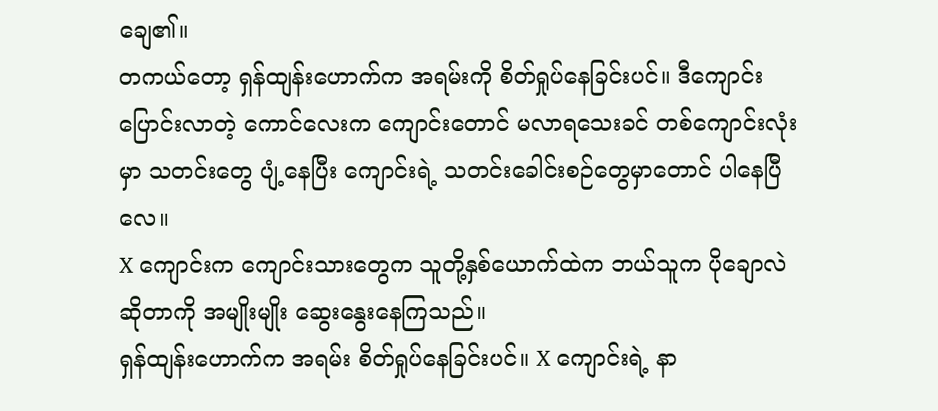ချေ၏။
တကယ်တော့ ရှန်ထျန်းဟောက်က အရမ်းကို စိတ်ရှုပ်နေခြင်းပင်။ ဒီကျောင်းပြောင်းလာတဲ့ ကောင်လေးက ကျောင်းတောင် မလာရသေးခင် တစ်ကျောင်းလုံးမှာ သတင်းတွေ ပျံ့နေပြီး ကျောင်းရဲ့ သတင်းခေါင်းစဉ်တွေမှာတောင် ပါနေပြီလေ။
X ကျောင်းက ကျောင်းသားတွေက သူတို့နှစ်ယောက်ထဲက ဘယ်သူက ပိုချောလဲဆိုတာကို အမျိုးမျိုး ဆွေးနွေးနေကြသည်။
ရှန်ထျန်းဟောက်က အရမ်း စိတ်ရှုပ်နေခြင်းပင်။ X ကျောင်းရဲ့ နာ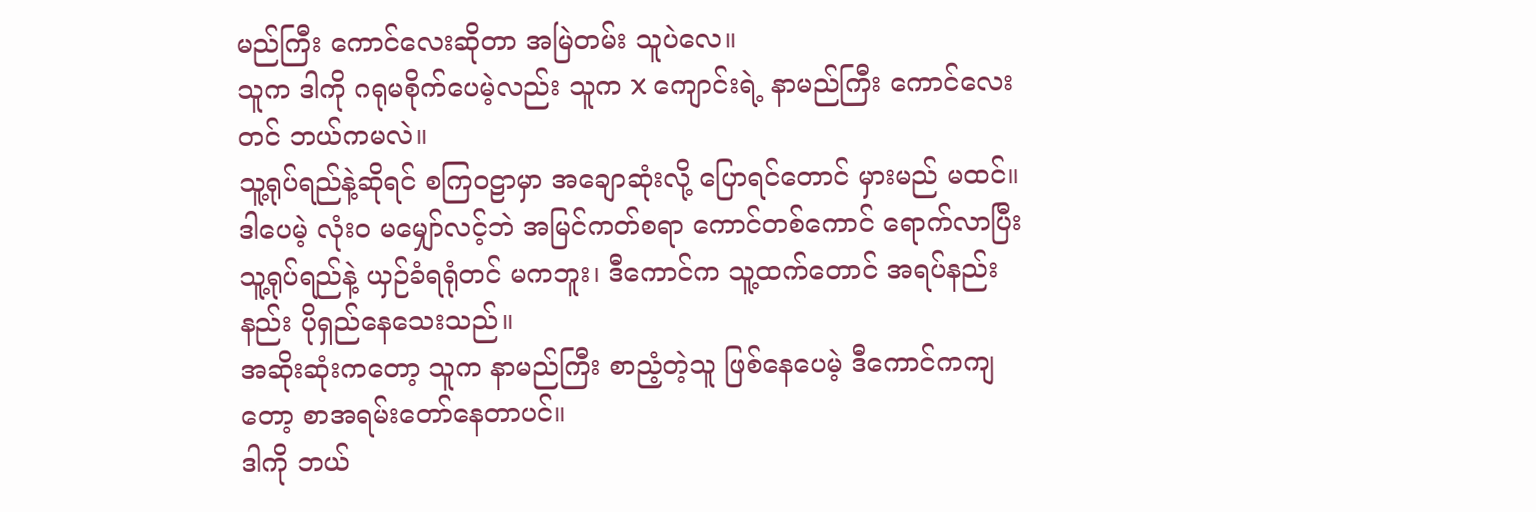မည်ကြီး ကောင်လေးဆိုတာ အမြဲတမ်း သူပဲလေ။
သူက ဒါကို ဂရုမစိုက်ပေမဲ့လည်း သူက X ကျောင်းရဲ့ နာမည်ကြီး ကောင်လေးတင် ဘယ်ကမလဲ။
သူ့ရုပ်ရည်နဲ့ဆိုရင် စကြဝဠာမှာ အချောဆုံးလို့ ပြောရင်တောင် မှားမည် မထင်။
ဒါပေမဲ့ လုံးဝ မမျှော်လင့်ဘဲ အမြင်ကတ်စရာ ကောင်တစ်ကောင် ရောက်လာပြီး သူ့ရုပ်ရည်နဲ့ ယှဉ်ခံရရုံတင် မကဘူး၊ ဒီကောင်က သူ့ထက်တောင် အရပ်နည်းနည်း ပိုရှည်နေသေးသည်။
အဆိုးဆုံးကတော့ သူက နာမည်ကြီး စာညံ့တဲ့သူ ဖြစ်နေပေမဲ့ ဒီကောင်ကကျတော့ စာအရမ်းတော်နေတာပင်။
ဒါကို ဘယ်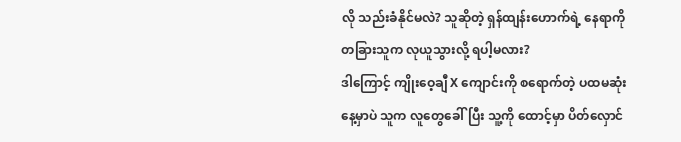လို သည်းခံနိုင်မလဲ? သူဆိုတဲ့ ရှန်ထျန်းဟောက်ရဲ့ နေရာကို တခြားသူက လုယူသွားလို့ ရပါ့မလား?
ဒါကြောင့် ကျိုးဝေ့ချီ X ကျောင်းကို စရောက်တဲ့ ပထမဆုံးနေ့မှာပဲ သူက လူတွေခေါ်ပြီး သူ့ကို ထောင့်မှာ ပိတ်လှောင်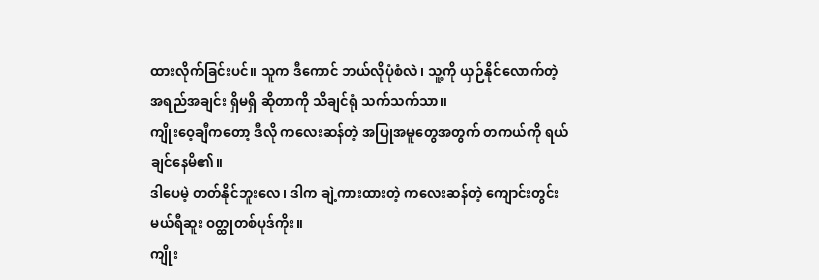ထားလိုက်ခြင်းပင်။ သူက ဒီကောင် ဘယ်လိုပုံစံလဲ၊ သူ့ကို ယှဉ်နိုင်လောက်တဲ့ အရည်အချင်း ရှိမရှိ ဆိုတာကို သိချင်ရုံ သက်သက်သာ။
ကျိုးဝေ့ချီကတော့ ဒီလို ကလေးဆန်တဲ့ အပြုအမူတွေအတွက် တကယ်ကို ရယ်ချင်နေမိ၏။
ဒါပေမဲ့ တတ်နိုင်ဘူးလေ၊ ဒါက ချဲ့ကားထားတဲ့ ကလေးဆန်တဲ့ ကျောင်းတွင်း မယ်ရီဆူး ဝတ္ထုတစ်ပုဒ်ကိုး။
ကျိုး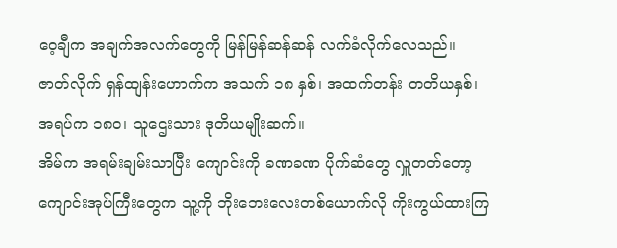ဝေ့ချီက အချက်အလက်တွေကို မြန်မြန်ဆန်ဆန် လက်ခံလိုက်လေသည်။ ဇာတ်လိုက် ရှန်ထျန်းဟောက်က အသက် ၁၈ နှစ်၊ အထက်တန်း တတိယနှစ်၊ အရပ်က ၁၈၀၊ သူဌေးသား ဒုတိယမျိုးဆက်။
အိမ်က အရမ်းချမ်းသာပြီး ကျောင်းကို ခဏခဏ ပိုက်ဆံတွေ လှူတတ်တော့ ကျောင်းအုပ်ကြီးတွေက သူ့ကို ဘိုးဘေးလေးတစ်ယောက်လို ကိုးကွယ်ထားကြ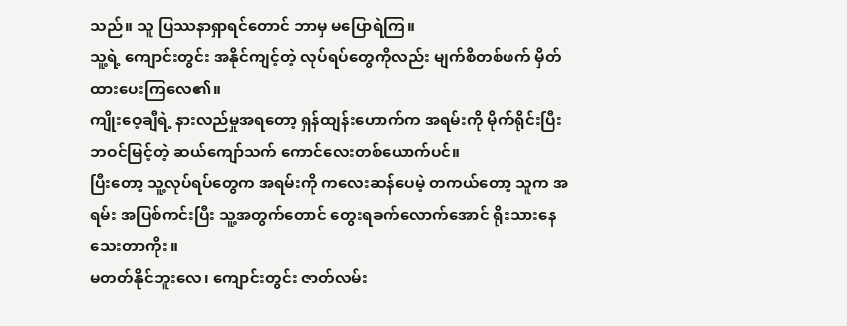သည်။ သူ ပြဿနာရှာရင်တောင် ဘာမှ မပြောရဲကြ။
သူ့ရဲ့ ကျောင်းတွင်း အနိုင်ကျင့်တဲ့ လုပ်ရပ်တွေကိုလည်း မျက်စိတစ်ဖက် မှိတ်ထားပေးကြလေ၏။
ကျိုးဝေ့ချီရဲ့ နားလည်မှုအရတော့ ရှန်ထျန်းဟောက်က အရမ်းကို မိုက်ရိုင်းပြီး ဘဝင်မြင့်တဲ့ ဆယ်ကျော်သက် ကောင်လေးတစ်ယောက်ပင်။
ပြီးတော့ သူ့လုပ်ရပ်တွေက အရမ်းကို ကလေးဆန်ပေမဲ့ တကယ်တော့ သူက အရမ်း အပြစ်ကင်းပြီး သူ့အတွက်တောင် တွေးရခက်လောက်အောင် ရိုးသားနေသေးတာကိုး။
မတတ်နိုင်ဘူးလေ၊ ကျောင်းတွင်း ဇာတ်လမ်း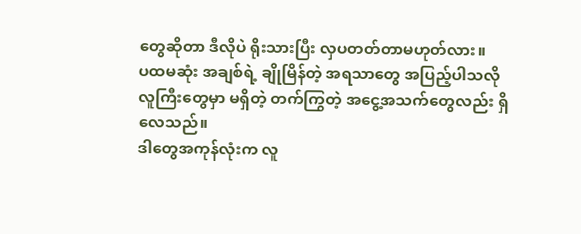တွေဆိုတာ ဒီလိုပဲ ရိုးသားပြီး လှပတတ်တာမဟုတ်လား။
ပထမဆုံး အချစ်ရဲ့ ချိုမြိန်တဲ့ အရသာတွေ အပြည့်ပါသလို လူကြီးတွေမှာ မရှိတဲ့ တက်ကြွတဲ့ အငွေ့အသက်တွေလည်း ရှိလေသည်။
ဒါတွေအကုန်လုံးက လူ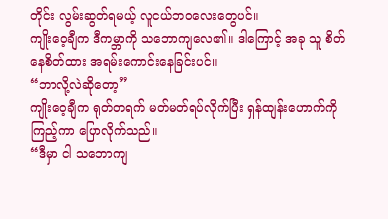တိုင်း လွမ်းဆွတ်ရမယ့် လူငယ်ဘဝလေးတွေပင်။
ကျိုးဝေ့ချီက ဒီကမ္ဘာကို သဘောကျလေ၏။ ဒါကြောင့် အခု သူ စိတ်နေစိတ်ထား အရမ်းကောင်းနေခြင်းပင်။
“ဘာလို့လဲဆိုတော့”
ကျိုးဝေ့ချီက ရုတ်တရက် မတ်မတ်ရပ်လိုက်ပြီး ရှန်ထျန်းဟောက်ကို ကြည့်ကာ ပြောလိုက်သည်။
“ဒီမှာ ငါ သဘောကျ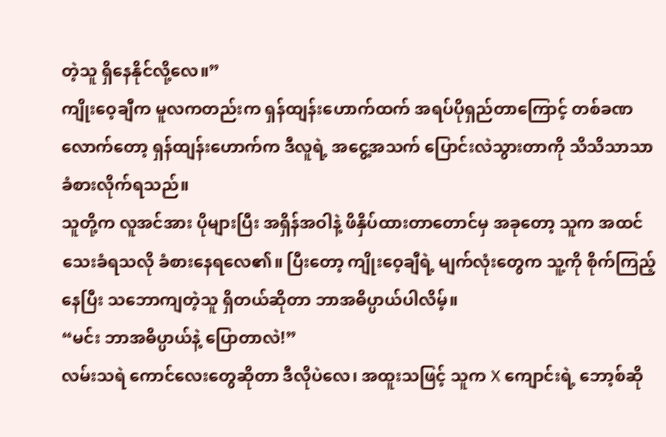တဲ့သူ ရှိနေနိုင်လို့လေ။”
ကျိုးဝေ့ချီက မူလကတည်းက ရှန်ထျန်းဟောက်ထက် အရပ်ပိုရှည်တာကြောင့် တစ်ခဏလောက်တော့ ရှန်ထျန်းဟောက်က ဒီလူရဲ့ အငွေ့အသက် ပြောင်းလဲသွားတာကို သိသိသာသာ ခံစားလိုက်ရသည်။
သူတို့က လူအင်အား ပိုများပြီး အရှိန်အဝါနဲ့ ဖိနှိပ်ထားတာတောင်မှ အခုတော့ သူက အထင်သေးခံရသလို ခံစားနေရလေ၏။ ပြီးတော့ ကျိုးဝေ့ချီရဲ့ မျက်လုံးတွေက သူ့ကို စိုက်ကြည့်နေပြီး သဘောကျတဲ့သူ ရှိတယ်ဆိုတာ ဘာအဓိပ္ပာယ်ပါလိမ့်။
“မင်း ဘာအဓိပ္ပာယ်နဲ့ ပြောတာလဲ!”
လမ်းသရဲ ကောင်လေးတွေဆိုတာ ဒီလိုပဲလေ၊ အထူးသဖြင့် သူက X ကျောင်းရဲ့ ဘော့စ်ဆို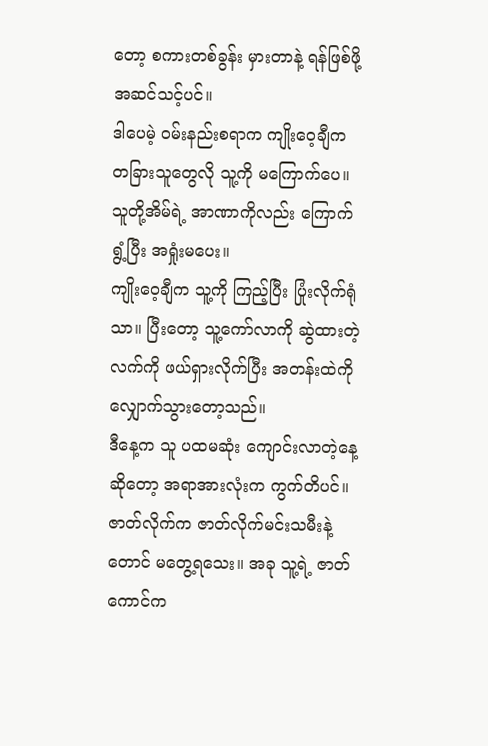တော့ စကားတစ်ခွန်း မှားတာနဲ့ ရန်ဖြစ်ဖို့ အဆင်သင့်ပင်။
ဒါပေမဲ့ ဝမ်းနည်းစရာက ကျိုးဝေ့ချီက တခြားသူတွေလို သူ့ကို မကြောက်ပေ။ သူတို့အိမ်ရဲ့ အာဏာကိုလည်း ကြောက်ရွံ့ပြီး အရှုံးမပေး။
ကျိုးဝေ့ချီက သူ့ကို ကြည့်ပြီး ပြုံးလိုက်ရုံသာ။ ပြီးတော့ သူ့ကော်လာကို ဆွဲထားတဲ့ လက်ကို ဖယ်ရှားလိုက်ပြီး အတန်းထဲကို လျှောက်သွားတော့သည်။
ဒီနေ့က သူ ပထမဆုံး ကျောင်းလာတဲ့နေ့ဆိုတော့ အရာအားလုံးက ကွက်တိပင်။ ဇာတ်လိုက်က ဇာတ်လိုက်မင်းသမီးနဲ့တောင် မတွေ့ရသေး။ အခု သူ့ရဲ့ ဇာတ်ကောင်က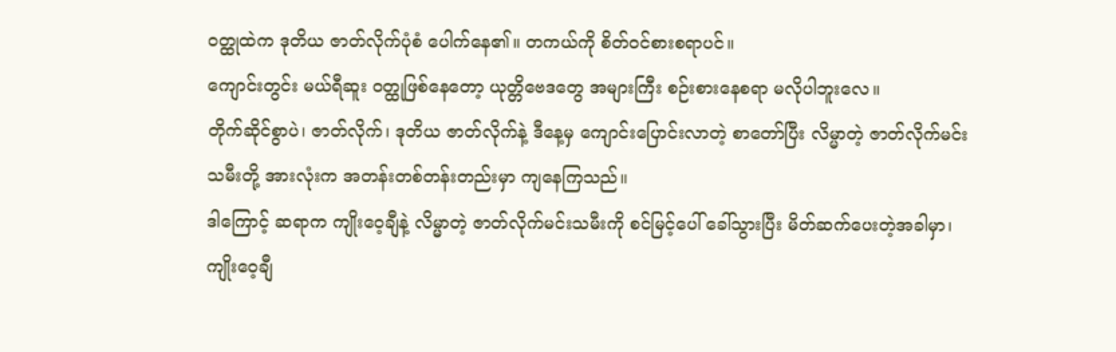ဝတ္ထုထဲက ဒုတိယ ဇာတ်လိုက်ပုံစံ ပေါက်နေ၏။ တကယ်ကို စိတ်ဝင်စားစရာပင်။
ကျောင်းတွင်း မယ်ရီဆူး ဝတ္ထုဖြစ်နေတော့ ယုတ္တိဗေဒတွေ အများကြီး စဉ်းစားနေစရာ မလိုပါဘူးလေ။
တိုက်ဆိုင်စွာပဲ၊ ဇာတ်လိုက်၊ ဒုတိယ ဇာတ်လိုက်နဲ့ ဒီနေ့မှ ကျောင်းပြောင်းလာတဲ့ စာတော်ပြီး လိမ္မာတဲ့ ဇာတ်လိုက်မင်းသမီးတို့ အားလုံးက အတန်းတစ်တန်းတည်းမှာ ကျနေကြသည်။
ဒါကြောင့် ဆရာက ကျိုးဝေ့ချီနဲ့ လိမ္မာတဲ့ ဇာတ်လိုက်မင်းသမီးကို စင်မြင့်ပေါ် ခေါ်သွားပြီး မိတ်ဆက်ပေးတဲ့အခါမှာ၊ ကျိုးဝေ့ချီ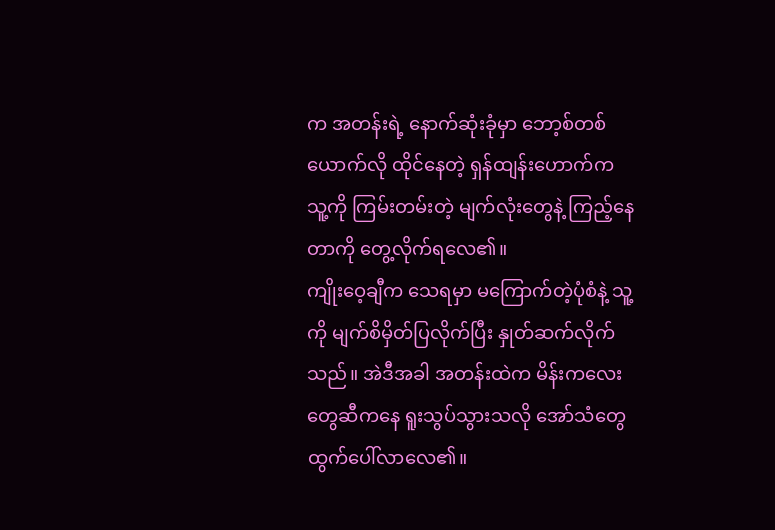က အတန်းရဲ့ နောက်ဆုံးခုံမှာ ဘော့စ်တစ်ယောက်လို ထိုင်နေတဲ့ ရှန်ထျန်းဟောက်က သူ့ကို ကြမ်းတမ်းတဲ့ မျက်လုံးတွေနဲ့ ကြည့်နေတာကို တွေ့လိုက်ရလေ၏။
ကျိုးဝေ့ချီက သေရမှာ မကြောက်တဲ့ပုံစံနဲ့ သူ့ကို မျက်စိမှိတ်ပြလိုက်ပြီး နှုတ်ဆက်လိုက်သည်။ အဲဒီအခါ အတန်းထဲက မိန်းကလေးတွေဆီကနေ ရူးသွပ်သွားသလို အော်သံတွေ ထွက်ပေါ်လာလေ၏။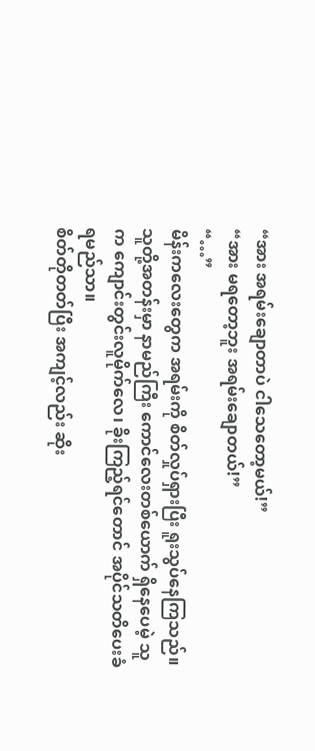“အား အရမ်းချောတာပဲ ငါသေတော့မယ်!”
“အား မရတော့ဘူး အရမ်းချောတယ်!”
“…”
မိန်းကလေးတွေက အရမ်းကို စိတ်လှုပ်ရှားပြီး ရူးသွပ်နေကြသည်။ သူတို့အတန်းမှာ နာမည်ကြီး ကောင်လေးတစ်ယောက် ရှိနေပေမဲ့ သူက ကျောင်းတွင်းလူမိုက်လေ၊ ခိုးကြည့်ရင်တောင် အပိုင်သတိပေးခံရမည်သာ။
စိတ်တိုတတ်ပြီး အကျင့်လည်း ဆိုး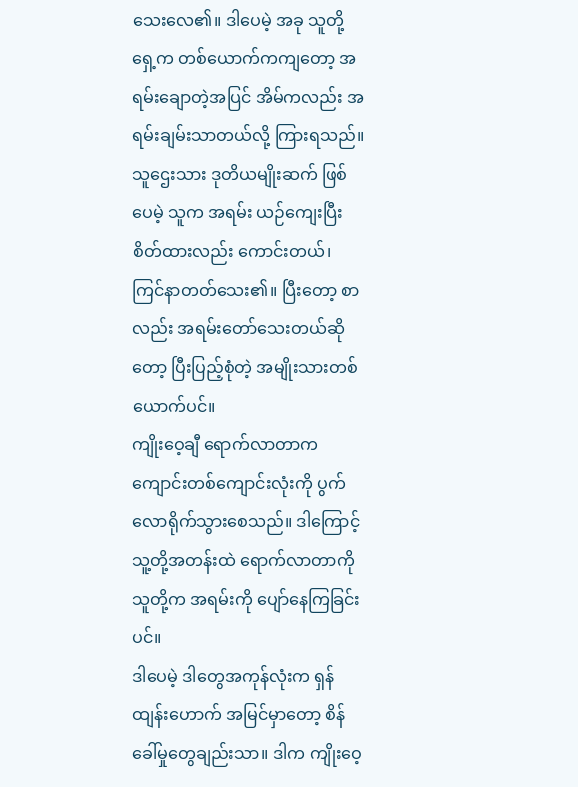သေးလေ၏။ ဒါပေမဲ့ အခု သူတို့ရှေ့က တစ်ယောက်ကကျတော့ အရမ်းချောတဲ့အပြင် အိမ်ကလည်း အရမ်းချမ်းသာတယ်လို့ ကြားရသည်။
သူဌေးသား ဒုတိယမျိုးဆက် ဖြစ်ပေမဲ့ သူက အရမ်း ယဉ်ကျေးပြီး စိတ်ထားလည်း ကောင်းတယ်၊ ကြင်နာတတ်သေး၏။ ပြီးတော့ စာလည်း အရမ်းတော်သေးတယ်ဆိုတော့ ပြီးပြည့်စုံတဲ့ အမျိုးသားတစ်ယောက်ပင်။
ကျိုးဝေ့ချီ ရောက်လာတာက ကျောင်းတစ်ကျောင်းလုံးကို ပွက်လောရိုက်သွားစေသည်။ ဒါကြောင့် သူ့တို့အတန်းထဲ ရောက်လာတာကို သူတို့က အရမ်းကို ပျော်နေကြခြင်းပင်။
ဒါပေမဲ့ ဒါတွေအကုန်လုံးက ရှန်ထျန်းဟောက် အမြင်မှာတော့ စိန်ခေါ်မှုတွေချည်းသာ။ ဒါက ကျိုးဝေ့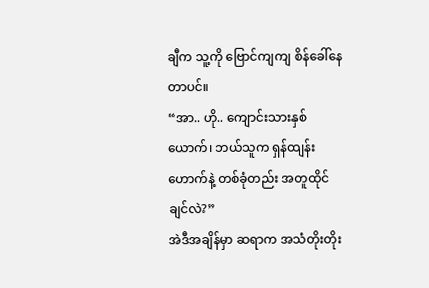ချီက သူ့ကို ဗြောင်ကျကျ စိန်ခေါ်နေတာပင်။
“အာ.. ဟို.. ကျောင်းသားနှစ်ယောက်၊ ဘယ်သူက ရှန်ထျန်းဟောက်နဲ့ တစ်ခုံတည်း အတူထိုင်ချင်လဲ?”
အဲဒီအချိန်မှာ ဆရာက အသံတိုးတိုး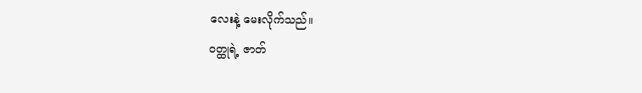လေးနဲ့ မေးလိုက်သည်။
ဝတ္ထုရဲ့ ဇာတ်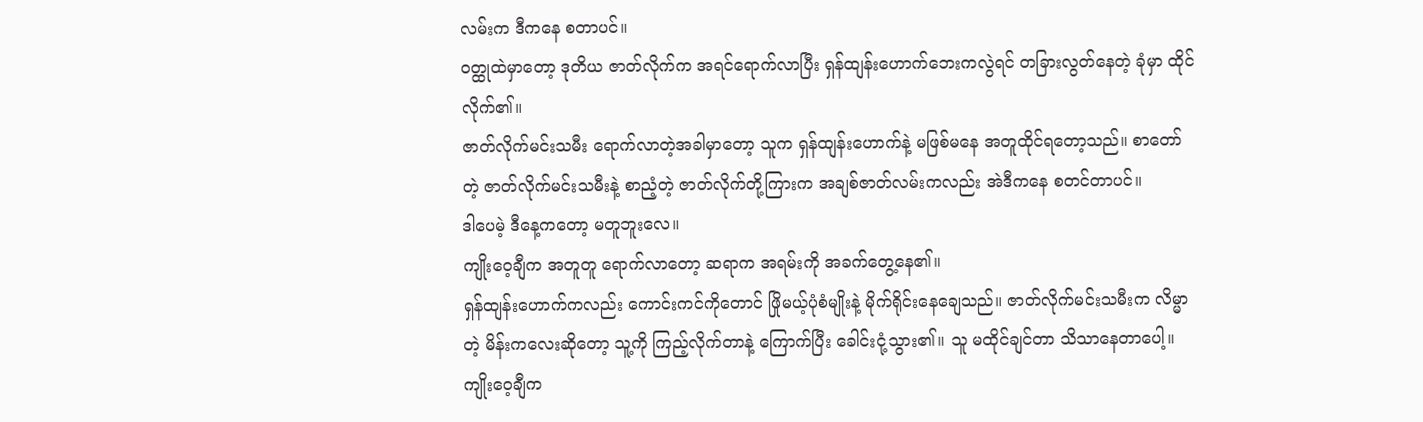လမ်းက ဒီကနေ စတာပင်။
ဝတ္ထုထဲမှာတော့ ဒုတိယ ဇာတ်လိုက်က အရင်ရောက်လာပြီး ရှန်ထျန်းဟောက်ဘေးကလွဲရင် တခြားလွတ်နေတဲ့ ခုံမှာ ထိုင်လိုက်၏။
ဇာတ်လိုက်မင်းသမီး ရောက်လာတဲ့အခါမှာတော့ သူက ရှန်ထျန်းဟောက်နဲ့ မဖြစ်မနေ အတူထိုင်ရတော့သည်။ စာတော်တဲ့ ဇာတ်လိုက်မင်းသမီးနဲ့ စာညံ့တဲ့ ဇာတ်လိုက်တို့ကြားက အချစ်ဇာတ်လမ်းကလည်း အဲဒီကနေ စတင်တာပင်။
ဒါပေမဲ့ ဒီနေ့ကတော့ မတူဘူးလေ။
ကျိုးဝေ့ချီက အတူတူ ရောက်လာတော့ ဆရာက အရမ်းကို အခက်တွေ့နေ၏။
ရှန်ထျန်းဟောက်ကလည်း ကောင်းကင်ကိုတောင် ဖြိုမယ့်ပုံစံမျိုးနဲ့ မိုက်ရိုင်းနေချေသည်။ ဇာတ်လိုက်မင်းသမီးက လိမ္မာတဲ့ မိန်းကလေးဆိုတော့ သူ့ကို ကြည့်လိုက်တာနဲ့ ကြောက်ပြီး ခေါင်းငုံ့သွား၏။ သူ မထိုင်ချင်တာ သိသာနေတာပေါ့။
ကျိုးဝေ့ချီက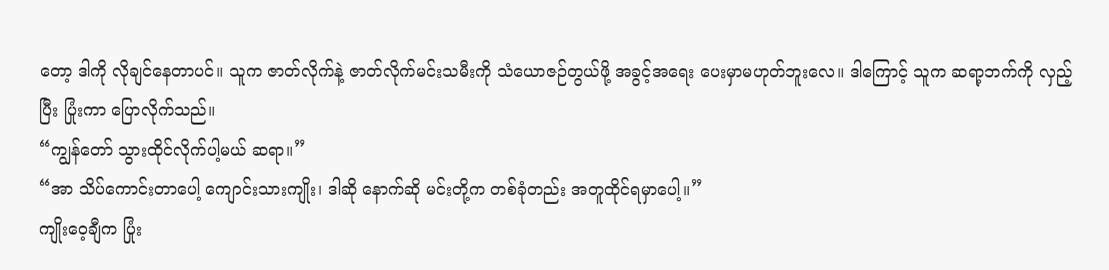တော့ ဒါကို လိုချင်နေတာပင်။ သူက ဇာတ်လိုက်နဲ့ ဇာတ်လိုက်မင်းသမီးကို သံယောဇဉ်တွယ်ဖို့ အခွင့်အရေး ပေးမှာမဟုတ်ဘူးလေ။ ဒါကြောင့် သူက ဆရာ့ဘက်ကို လှည့်ပြီး ပြုံးကာ ပြောလိုက်သည်။
“ကျွန်တော် သွားထိုင်လိုက်ပါ့မယ် ဆရာ။”
“အာ သိပ်ကောင်းတာပေါ့ ကျောင်းသားကျိုး၊ ဒါဆို နောက်ဆို မင်းတို့က တစ်ခုံတည်း အတူထိုင်ရမှာပေါ့။”
ကျိုးဝေ့ချီက ပြုံး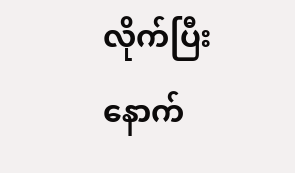လိုက်ပြီး နောက်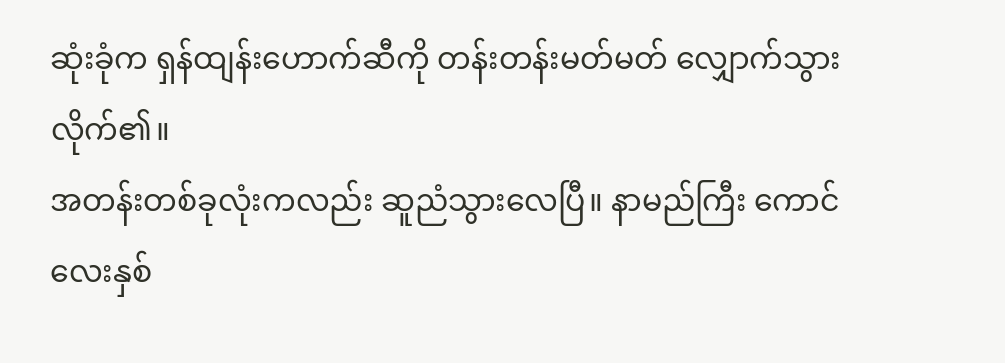ဆုံးခုံက ရှန်ထျန်းဟောက်ဆီကို တန်းတန်းမတ်မတ် လျှောက်သွားလိုက်၏။
အတန်းတစ်ခုလုံးကလည်း ဆူညံသွားလေပြီ။ နာမည်ကြီး ကောင်လေးနှစ်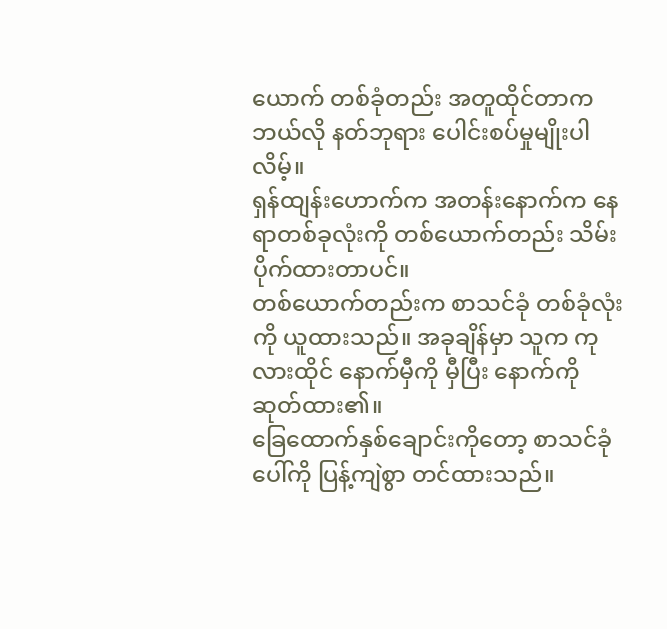ယောက် တစ်ခုံတည်း အတူထိုင်တာက ဘယ်လို နတ်ဘုရား ပေါင်းစပ်မှုမျိုးပါလိမ့်။
ရှန်ထျန်းဟောက်က အတန်းနောက်က နေရာတစ်ခုလုံးကို တစ်ယောက်တည်း သိမ်းပိုက်ထားတာပင်။
တစ်ယောက်တည်းက စာသင်ခုံ တစ်ခုံလုံးကို ယူထားသည်။ အခုချိန်မှာ သူက ကုလားထိုင် နောက်မှီကို မှီပြီး နောက်ကို ဆုတ်ထား၏။
ခြေထောက်နှစ်ချောင်းကိုတော့ စာသင်ခုံပေါ်ကို ပြန့်ကျဲစွာ တင်ထားသည်။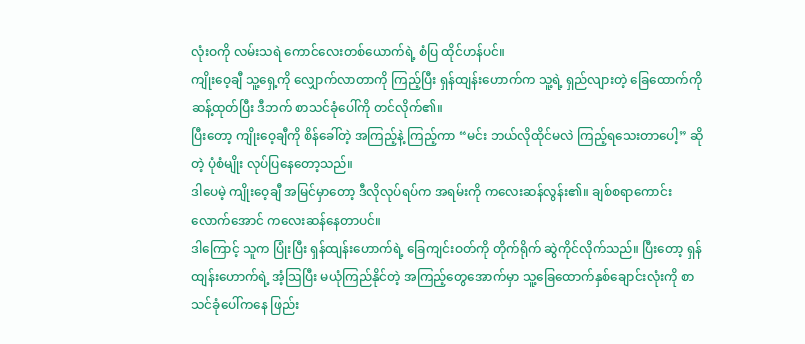လုံးဝကို လမ်းသရဲ ကောင်လေးတစ်ယောက်ရဲ့ စံပြ ထိုင်ဟန်ပင်။
ကျိုးဝေ့ချီ သူ့ရှေ့ကို လျှောက်လာတာကို ကြည့်ပြီး ရှန်ထျန်းဟောက်က သူ့ရဲ့ ရှည်လျားတဲ့ ခြေထောက်ကို ဆန့်ထုတ်ပြီး ဒီဘက် စာသင်ခုံပေါ်ကို တင်လိုက်၏။
ပြီးတော့ ကျိုးဝေ့ချီကို စိန်ခေါ်တဲ့ အကြည့်နဲ့ ကြည့်ကာ “မင်း ဘယ်လိုထိုင်မလဲ ကြည့်ရသေးတာပေါ့” ဆိုတဲ့ ပုံစံမျိုး လုပ်ပြနေတော့သည်။
ဒါပေမဲ့ ကျိုးဝေ့ချီ အမြင်မှာတော့ ဒီလိုလုပ်ရပ်က အရမ်းကို ကလေးဆန်လွန်း၏။ ချစ်စရာကောင်းလောက်အောင် ကလေးဆန်နေတာပင်။
ဒါကြောင့် သူက ပြုံးပြီး ရှန်ထျန်းဟောက်ရဲ့ ခြေကျင်းဝတ်ကို တိုက်ရိုက် ဆွဲကိုင်လိုက်သည်။ ပြီးတော့ ရှန်ထျန်းဟောက်ရဲ့ အံ့သြပြီး မယုံကြည်နိုင်တဲ့ အကြည့်တွေအောက်မှာ သူ့ခြေထောက်နှစ်ချောင်းလုံးကို စာသင်ခုံပေါ်ကနေ ဖြည်း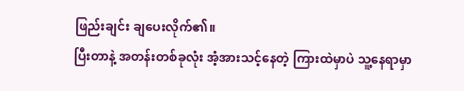ဖြည်းချင်း ချပေးလိုက်၏။
ပြီးတာနဲ့ အတန်းတစ်ခုလုံး အံ့အားသင့်နေတဲ့ ကြားထဲမှာပဲ သူ့နေရာမှာ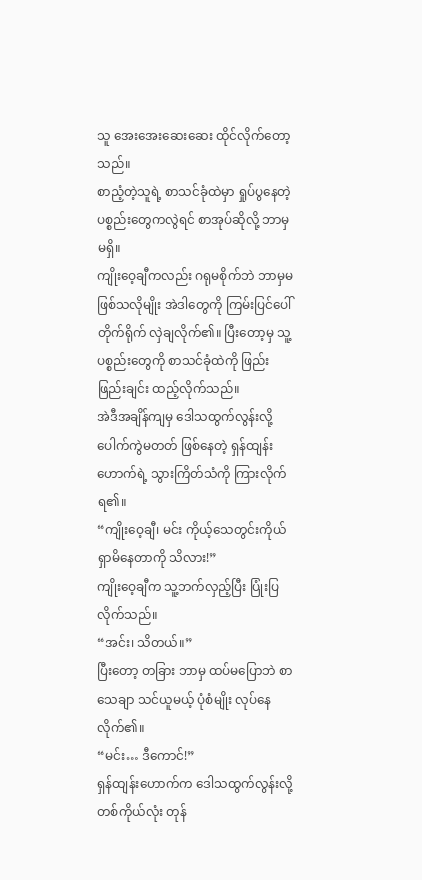သူ အေးအေးဆေးဆေး ထိုင်လိုက်တော့သည်။
စာညံ့တဲ့သူရဲ့ စာသင်ခုံထဲမှာ ရှုပ်ပွနေတဲ့ ပစ္စည်းတွေကလွဲရင် စာအုပ်ဆိုလို့ ဘာမှ မရှိ။
ကျိုးဝေ့ချီကလည်း ဂရုမစိုက်ဘဲ ဘာမှမဖြစ်သလိုမျိုး အဲဒါတွေကို ကြမ်းပြင်ပေါ် တိုက်ရိုက် လှဲချလိုက်၏။ ပြီးတော့မှ သူ့ပစ္စည်းတွေကို စာသင်ခုံထဲကို ဖြည်းဖြည်းချင်း ထည့်လိုက်သည်။
အဲဒီအချိန်ကျမှ ဒေါသထွက်လွန်းလို့ ပေါက်ကွဲမတတ် ဖြစ်နေတဲ့ ရှန်ထျန်းဟောက်ရဲ့ သွားကြိတ်သံကို ကြားလိုက်ရ၏။
“ကျိုးဝေ့ချီ၊ မင်း ကိုယ့်သေတွင်းကိုယ်ရှာမိနေတာကို သိလား!”
ကျိုးဝေ့ချီက သူ့ဘက်လှည့်ပြီး ပြုံးပြလိုက်သည်။
“အင်း၊ သိတယ်။”
ပြီးတော့ တခြား ဘာမှ ထပ်မပြောဘဲ စာသေချာ သင်ယူမယ့် ပုံစံမျိုး လုပ်နေလိုက်၏။
“မင်း… ဒီကောင်!”
ရှန်ထျန်းဟောက်က ဒေါသထွက်လွန်းလို့ တစ်ကိုယ်လုံး တုန်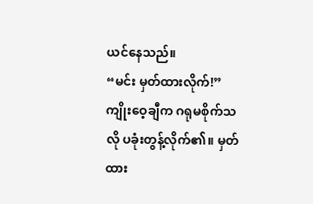ယင်နေသည်။
“မင်း မှတ်ထားလိုက်!”
ကျိုးဝေ့ချီက ဂရုမစိုက်သလို ပခုံးတွန့်လိုက်၏။ မှတ်ထား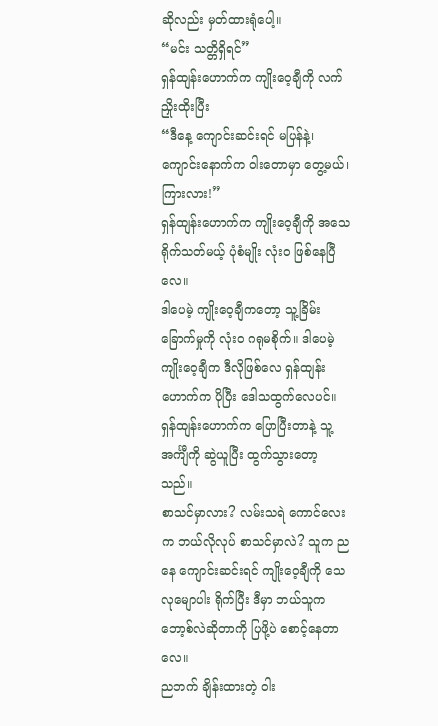ဆိုလည်း မှတ်ထားရုံပေါ့။
“မင်း သတ္တိရှိရင်”
ရှန်ထျန်းဟောက်က ကျိုးဝေ့ချီကို လက်ညှိုးထိုးပြီး
“ဒီနေ့ ကျောင်းဆင်းရင် မပြန်နဲ့၊ ကျောင်းနောက်က ဝါးတောမှာ တွေ့မယ်၊ ကြားလား!”
ရှန်ထျန်းဟောက်က ကျိုးဝေ့ချီကို အသေရိုက်သတ်မယ့် ပုံစံမျိုး လုံးဝ ဖြစ်နေပြီလေ။
ဒါပေမဲ့ ကျိုးဝေ့ချီကတော့ သူ့ခြိမ်းခြောက်မှုကို လုံးဝ ဂရုမစိုက်။ ဒါပေမဲ့ ကျိုးဝေ့ချီက ဒီလိုဖြစ်လေ ရှန်ထျန်းဟောက်က ပိုပြီး ဒေါသထွက်လေပင်။
ရှန်ထျန်းဟောက်က ပြောပြီးတာနဲ့ သူ့အင်္ကျီကို ဆွဲယူပြီး ထွက်သွားတော့သည်။
စာသင်မှာလား? လမ်းသရဲ ကောင်လေးက ဘယ်လိုလုပ် စာသင်မှာလဲ? သူက ညနေ ကျောင်းဆင်းရင် ကျိုးဝေ့ချီကို သေလုမျောပါး ရိုက်ပြီး ဒီမှာ ဘယ်သူက ဘော့စ်လဲဆိုတာကို ပြဖို့ပဲ စောင့်နေတာလေ။
ညဘက် ချိန်းထားတဲ့ ဝါး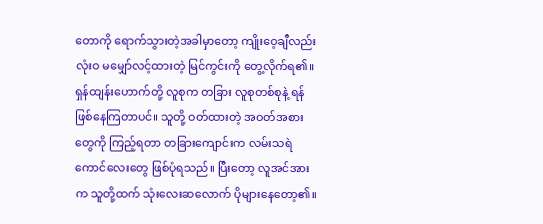တောကို ရောက်သွားတဲ့အခါမှာတော့ ကျိုးဝေ့ချီလည်း လုံးဝ မမျှော်လင့်ထားတဲ့ မြင်ကွင်းကို တွေ့လိုက်ရ၏။
ရှန်ထျန်းဟောက်တို့ လူစုက တခြား လူစုတစ်စုနဲ့ ရန်ဖြစ်နေကြတာပင်။ သူတို့ ဝတ်ထားတဲ့ အဝတ်အစားတွေကို ကြည့်ရတာ တခြားကျောင်းက လမ်းသရဲ ကောင်လေးတွေ ဖြစ်ပုံရသည်။ ပြီးတော့ လူအင်အားက သူတို့ထက် သုံးလေးဆလောက် ပိုများနေတော့၏။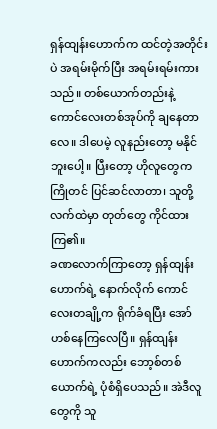ရှန်ထျန်းဟောက်က ထင်တဲ့အတိုင်းပဲ အရမ်းမိုက်ပြီး အရမ်းရမ်းကားသည်။ တစ်ယောက်တည်းနဲ့ ကောင်လေးတစ်အုပ်ကို ချနေတာလေ။ ဒါပေမဲ့ လူနည်းတော့ မနိုင်ဘူးပေါ့။ ပြီးတော့ ဟိုလူတွေက ကြိုတင် ပြင်ဆင်လာတာ၊ သူတို့လက်ထဲမှာ တုတ်တွေ ကိုင်ထားကြ၏။
ခဏလောက်ကြာတော့ ရှန်ထျန်းဟောက်ရဲ့ နောက်လိုက် ကောင်လေးတချို့က ရိုက်ခံရပြီး အော်ဟစ်နေကြလေပြီ။ ရှန်ထျန်းဟောက်ကလည်း ဘော့စ်တစ်ယောက်ရဲ့ ပုံစံရှိပေသည်။ အဲဒီလူတွေကို သူ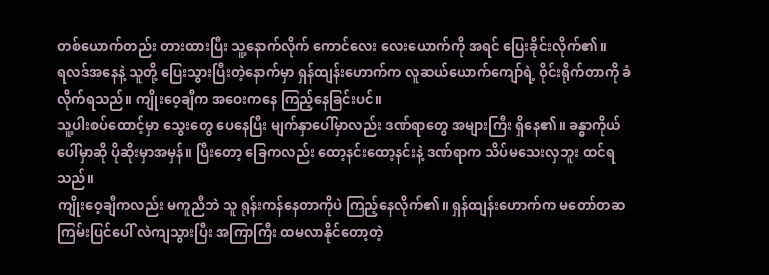တစ်ယောက်တည်း တားထားပြီး သူ့နောက်လိုက် ကောင်လေး လေးယောက်ကို အရင် ပြေးခိုင်းလိုက်၏။
ရလဒ်အနေနဲ့ သူတို့ ပြေးသွားပြီးတဲ့နောက်မှာ ရှန်ထျန်းဟောက်က လူဆယ်ယောက်ကျော်ရဲ့ ဝိုင်းရိုက်တာကို ခံလိုက်ရသည်။ ကျိုးဝေ့ချီက အဝေးကနေ ကြည့်နေခြင်းပင်။
သူ့ပါးစပ်ထောင့်မှာ သွေးတွေ ပေနေပြီး မျက်နှာပေါ်မှာလည်း ဒဏ်ရာတွေ အများကြီး ရှိနေ၏။ ခန္ဓာကိုယ်ပေါ်မှာဆို ပိုဆိုးမှာအမှန်။ ပြီးတော့ ခြေကလည်း ထော့နင်းထော့နင်းနဲ့ ဒဏ်ရာက သိပ်မသေးလှဘူး ထင်ရသည်။
ကျိုးဝေ့ချီကလည်း မကူညီဘဲ သူ ရုန်းကန်နေတာကိုပဲ ကြည့်နေလိုက်၏။ ရှန်ထျန်းဟောက်က မတော်တဆ ကြမ်းပြင်ပေါ် လဲကျသွားပြီး အကြာကြီး ထမလာနိုင်တော့တဲ့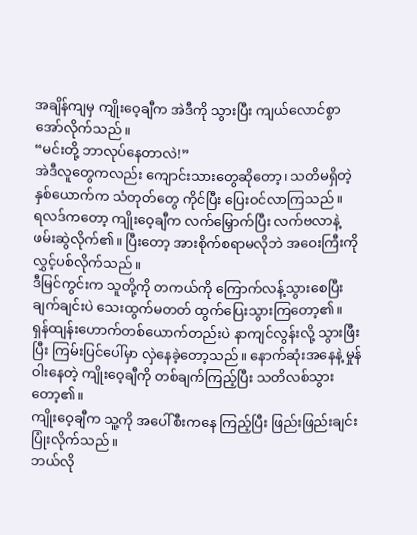အချိန်ကျမှ ကျိုးဝေ့ချီက အဲဒီကို သွားပြီး ကျယ်လောင်စွာ အော်လိုက်သည်။
“မင်းတို့ ဘာလုပ်နေတာလဲ!”
အဲဒီလူတွေကလည်း ကျောင်းသားတွေဆိုတော့၊ သတိမရှိတဲ့ နှစ်ယောက်က သံတုတ်တွေ ကိုင်ပြီး ပြေးဝင်လာကြသည်။
ရလဒ်ကတော့ ကျိုးဝေ့ချီက လက်မြှောက်ပြီး လက်ဗလာနဲ့ ဖမ်းဆွဲလိုက်၏။ ပြီးတော့ အားစိုက်စရာမလိုဘဲ အဝေးကြီးကို လွှင့်ပစ်လိုက်သည်။
ဒီမြင်ကွင်းက သူတို့ကို တကယ်ကို ကြောက်လန့်သွားစေပြီး ချက်ချင်းပဲ သေးထွက်မတတ် ထွက်ပြေးသွားကြတော့၏။
ရှန်ထျန်းဟောက်တစ်ယောက်တည်းပဲ နာကျင်လွန်းလို့ သွားဖြီးပြီး ကြမ်းပြင်ပေါ်မှာ လှဲနေခဲ့တော့သည်။ နောက်ဆုံးအနေနဲ့ မှုန်ဝါးနေတဲ့ ကျိုးဝေ့ချီကို တစ်ချက်ကြည့်ပြီး သတိလစ်သွားတော့၏။
ကျိုးဝေ့ချီက သူ့ကို အပေါ်စီးကနေ ကြည့်ပြီး ဖြည်းဖြည်းချင်း ပြုံးလိုက်သည်။
ဘယ်လို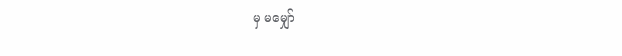မှ မမျှော်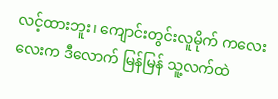လင့်ထားဘူး၊ ကျောင်းတွင်းလူမိုက် ကလေးလေးက ဒီလောက် မြန်မြန် သူ့လက်ထဲ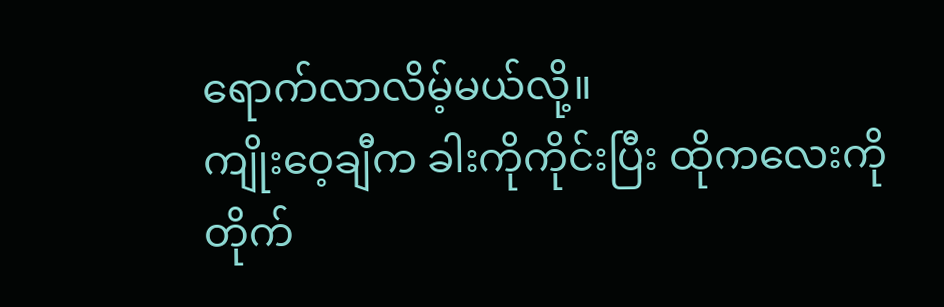ရောက်လာလိမ့်မယ်လို့။
ကျိုးဝေ့ချီက ခါးကိုကိုင်းပြီး ထိုကလေးကို တိုက်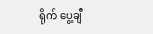ရိုက် ပွေ့ချီ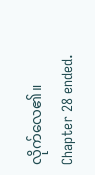လိုက်လေ၏။
Chapter 28 ended.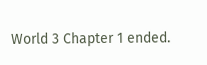World 3 Chapter 1 ended.